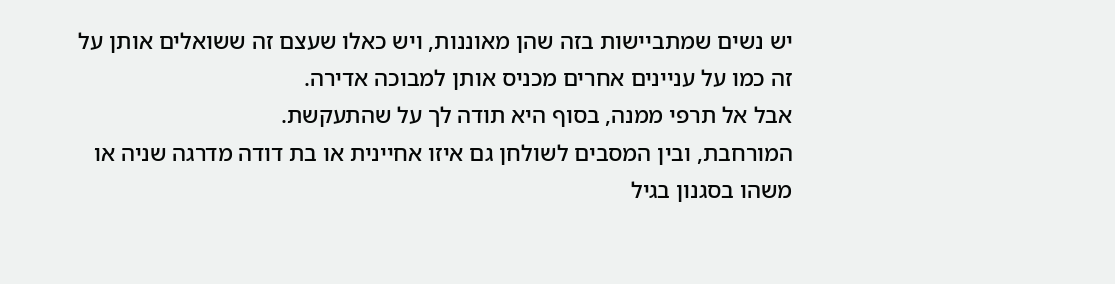יש נשים שמתביישות בזה שהן מאוננות, ויש כאלו שעצם זה ששואלים אותן על זה כמו על עניינים אחרים מכניס אותן למבוכה אדירה.
אבל אל תרפי ממנה, בסוף היא תודה לך על שהתעקשת.
המורחבת, ובין המסבים לשולחן גם איזו אחיינית או בת דודה מדרגה שניה או משהו בסגנון בגיל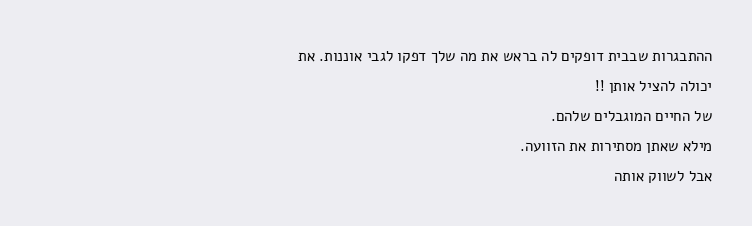ההתבגרות שבבית דופקים לה בראש את מה שלך דפקו לגבי אוננות. את יכולה להציל אותן !!
של החיים המוגבלים שלהם.
מילא שאתן מסתירות את הזוועה.
אבל לשווק אותה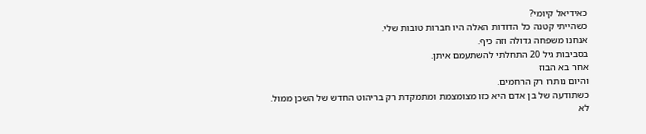כאידיאל קיומי?
כשהייתי קטנה כל הדודות האלה היו חברות טובות שלי.
אנחנו משפחה גדולה וזה כיף.
בסביבות גיל 20 התחלתי להשתעמם איתן.
אחר בא הבוז
והיום נותרו רק הרחמים.
כשתודעה של בן אדם היא כזו מצומצמת ומתמקדת רק בריהוט החדש של השכן ממול.
לא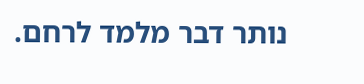נותר דבר מלמד לרחם.